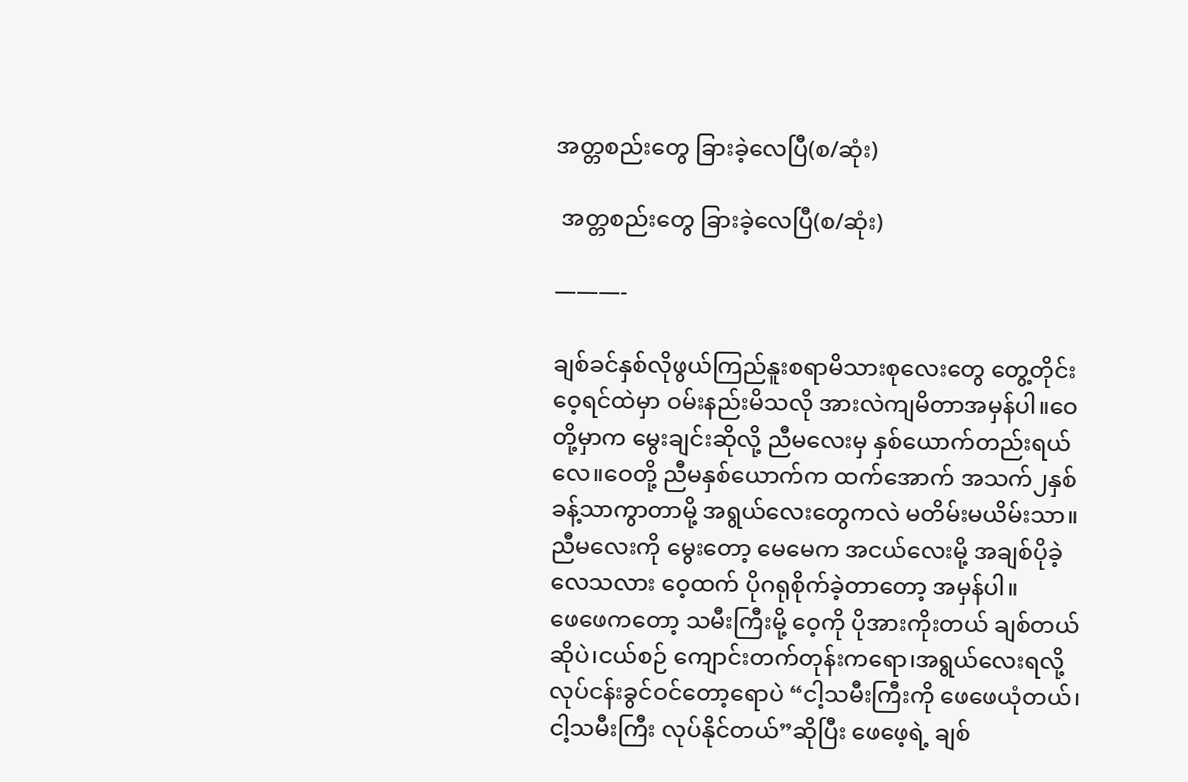အတ္တစည်းတွေ ခြားခဲ့လေပြီ(စ/ဆုံး)

 အတ္တစည်းတွေ ခြားခဲ့လေပြီ(စ/ဆုံး)

———-

ချစ်ခင်နှစ်လိုဖွယ်ကြည်နူးစရာမိသားစုလေးတွေ တွေ့တိုင်း ဝေ့ရင်ထဲမှာ ဝမ်းနည်းမိသလို အားလဲကျမိတာအမှန်ပါ။ဝေတို့မှာက မွေးချင်းဆိုလို့ ညီမလေးမှ နှစ်ယောက်တည်းရယ်လေ။ဝေတို့ ညီမနှစ်ယောက်က ထက်အောက် အသက်၂နှစ်ခန့်သာကွာတာမို့ အရွယ်လေးတွေကလဲ မတိမ်းမယိမ်းသာ။ညီမလေးကို မွေးတော့ မေမေက အငယ်လေးမို့ အချစ်ပိုခဲ့လေသလား ဝေ့ထက် ပိုဂရုစိုက်ခဲ့တာတော့ အမှန်ပါ။
ဖေဖေကတော့ သမီးကြီးမို့ ဝေ့ကို ပိုအားကိုးတယ် ချစ်တယ်ဆိုပဲ၊ငယ်စဉ် ကျောင်းတက်တုန်းကရော၊အရွယ်လေးရလို့ လုပ်ငန်းခွင်ဝင်တော့ရောပဲ “ငါ့သမီးကြီးကို ဖေဖေယုံတယ်၊ငါ့သမီးကြီး လုပ်နိုင်တယ်”ဆိုပြီး ဖေဖေ့ရဲ့ ချစ်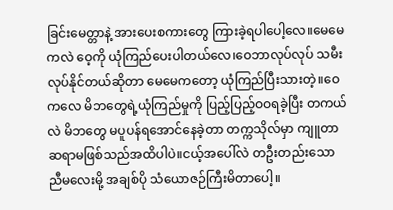ခြင်းမေတ္တာနဲ့ အားပေးစကားတွေ ကြားခဲ့ရပါပေါ့လေ။မေမေကလဲ ဝေ့ကို ယုံကြည်ပေးပါတယ်လေ၊ဝေဘာလုပ်လုပ် သမီးလုပ်နိုင်တယ်ဆိုတာ မေမေကတော့ ယုံကြည်ပြီးသားတဲ့။ဝေကလေ မိဘတွေရဲ့ယုံကြည်မှုကို ပြည့်ပြည့်ဝဝရခဲ့ပြီး တကယ်လဲ မိဘတွေ မပူပန်ရအောင်နေခဲ့တာ တက္ကသိုလ်မှာ ကျူတာဆရာမဖြစ်သည်အထိပါပဲ။ငယ့်အပေါ်လဲ တဦးတည်းသော ညီမလေးမို့ အချစ်ပို သံယောဇဉ်ကြီးမိတာပေါ့။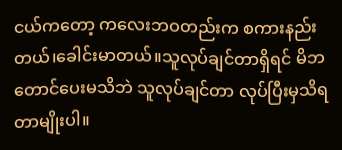ငယ်ကတော့ ကလေးဘဝတည်းက စကားနည်းတယ်၊ခေါင်းမာတယ်။သူလုပ်ချင်တာရှိရင် မိဘတောင်ပေးမသိဘဲ သူလုပ်ချင်တာ လုပ်ပြီးမှသိရတာမျိုးပါ။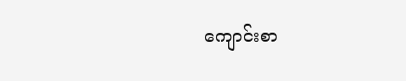ကျောင်းစာ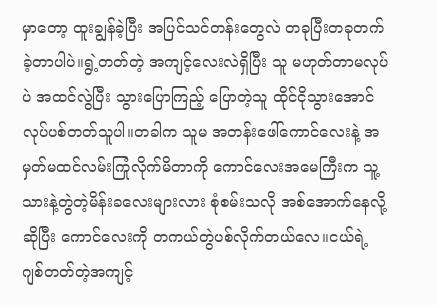မှာတော့ ထူးချွန်ခဲ့ပြီး အပြင်သင်တန်းတွေလဲ တခုပြီးတခုတက်ခဲ့တာပါပဲ။ရွဲ့တတ်တဲ့ အကျင့်လေးလဲရှိပြီး သူ မဟုတ်တာမလုပ်ပဲ အထင်လွဲပြီး သွားပြောကြည့် ပြောတဲ့သူ ထိုင်ငိုသွားအောင် လုပ်ပစ်တတ်သူပါ။တခါက သူမ အတန်းဖေါ်ကောင်လေးနဲ့ အမှတ်မထင်လမ်းကြုံလိုက်မိတာကို ကောင်လေးအမေကြီးက သူ့သားနဲ့တွဲတဲ့မိန်းခလေးများလား စုံစမ်းသလို အစ်အောက်နေလို့ဆိုပြီး ကောင်လေးကို တကယ်တွဲပစ်လိုက်တယ်လေ။ငယ်ရဲ့ ဂျစ်တတ်တဲ့အကျင့်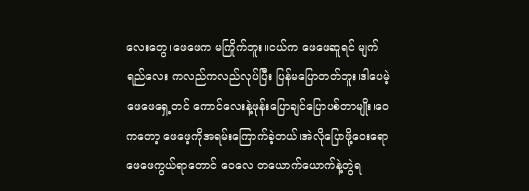လေးတွေ၊ဖေဖေက မကြိုက်ဘူး။ငယ်က ဖေဖေဆူရင် မျက်ရည်လေး ကလည်ကလည်လုပ်ပြီး ပြန်မပြောတတ်ဘူး၊ဒါပေမဲ့ ဖေဖေရှေ့တင် ကောင်လေးနဲ့ဖုန်းပြောချင်ပြောပစ်တာမျိုး၊ဝေကတော့ ဖေဖေ့ကိုအရမ်းကြောက်ခဲ့တယ်၊အဲလိုပြောဖို့ဝေးရော ဖေဖေကွယ်ရာတောင် ဝေလေ တယောက်ယောက်နဲ့တွဲရ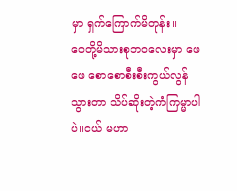မှာ ရှက်ကြောက်မိတုန်း။
ဝေတို့မိသားစုဘဝလေးမှာ ဖေဖေ စောစောစီးစီးကွယ်လွန်သွားတာ သိပ်ဆိုးတဲ့ကံကြမ္မာပါပဲ။ငယ် မဟာ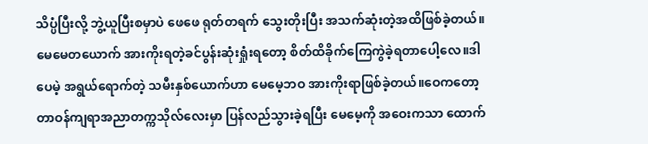သိပ္ပံပြီးလို့ ဘွဲ့ယူပြီးစမှာပဲ ဖေဖေ ရုတ်တရက် သွေးတိုးပြီး အသက်ဆုံးတဲ့အထိဖြစ်ခဲ့တယ်။မေမေတယောက် အားကိုးရတဲ့ခင်ပွန်းဆုံးရှုံးရတော့ စိတ်ထိခိုက်ကြေကွဲခဲ့ရတာပေါ့လေ။ဒါပေမဲ့ အရွယ်ရောက်တဲ့ သမီးနှစ်ယောက်ဟာ မေမေ့ဘဝ အားကိုးရာဖြစ်ခဲ့တယ်။ဝေကတော့ တာဝန်ကျရာအညာတက္ကသိုလ်လေးမှာ ပြန်လည်သွားခဲ့ရပြီး မေမေ့ကို အဝေးကသာ ထောက်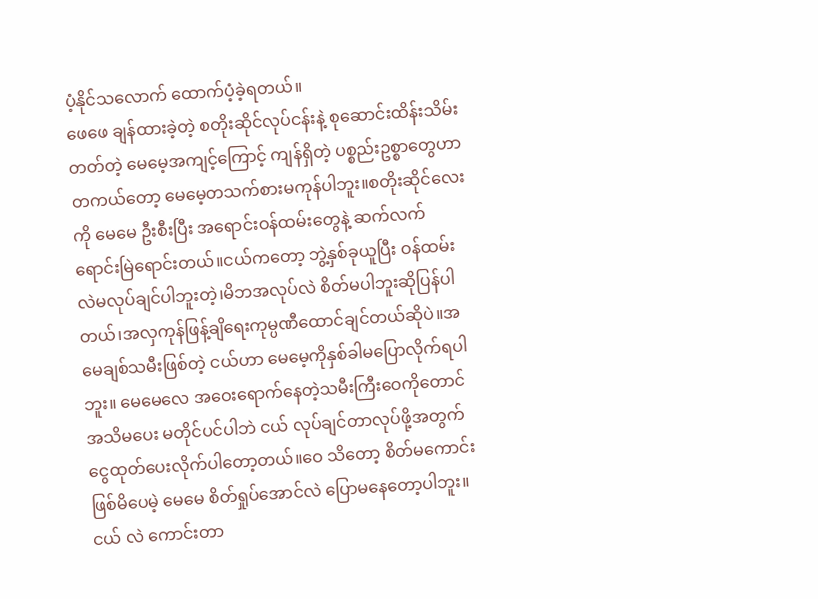ပံ့နိုင်သလောက် ထောက်ပံ့ခဲ့ရတယ်။
ဖေဖေ ချန်ထားခဲ့တဲ့ စတိုးဆိုင်လုပ်ငန်းနဲ့ စုဆောင်းထိန်းသိမ်းတတ်တဲ့ မေမေ့အကျင့်ကြောင့် ကျန်ရှိတဲ့ ပစ္စည်းဥစ္စာတွေဟာ တကယ်တော့ မေမေ့တသက်စားမကုန်ပါဘူး။စတိုးဆိုင်လေးကို မေမေ ဦးစီးပြီး အရောင်းဝန်ထမ်းတွေနဲ့ ဆက်လက်ရောင်းမြဲရောင်းတယ်။ငယ်ကတော့ ဘွဲ့နှစ်ခုယူပြီး ဝန်ထမ်းလဲမလုပ်ချင်ပါဘူးတဲ့၊မိဘအလုပ်လဲ စိတ်မပါဘူးဆိုပြန်ပါတယ်၊အလှကုန်ဖြန့်ချိရေးကုမ္ပဏီထောင်ချင်တယ်ဆိုပဲ။အမေချစ်သမီးဖြစ်တဲ့ ငယ်ဟာ မေမေ့ကိုနှစ်ခါမပြောလိုက်ရပါဘူး။ မေမေလေ အဝေးရောက်နေတဲ့သမီးကြီးဝေကိုတောင် အသိမပေး မတိုင်ပင်ပါဘဲ ငယ် လုပ်ချင်တာလုပ်ဖို့အတွက် ငွေထုတ်ပေးလိုက်ပါတော့တယ်။ဝေ သိတော့ စိတ်မကောင်းဖြစ်မိပေမဲ့ မေမေ စိတ်ရှုပ်အောင်လဲ ပြောမနေတော့ပါဘူး။ငယ် လဲ ကောင်းတာ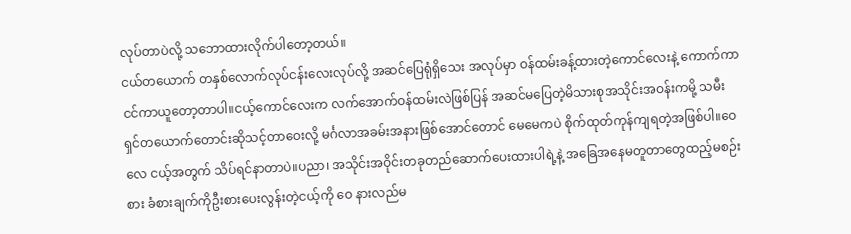လုပ်တာပဲလို့ သဘောထားလိုက်ပါတော့တယ်။
ငယ်တယောက် တနှစ်လောက်လုပ်ငန်းလေးလုပ်လို့ အဆင်ပြေရုံရှိသေး အလုပ်မှာ ဝန်ထမ်းခန့်ထားတဲ့ကောင်လေးနဲ့ ကောက်ကာငင်ကာယူတော့တာပါ။ငယ့်ကောင်လေးက လက်အောက်ဝန်ထမ်းလဲဖြစ်ပြန် အဆင်မပြေတဲ့မိသားစုအသိုင်းအဝန်းကမို့ သမီးရှင်တယောက်တောင်းဆိုသင့်တာဝေးလို့ မင်္ဂလာအခမ်းအနားဖြစ်အောင်တောင် မေမေကပဲ စိုက်ထုတ်ကုန်ကျရတဲ့အဖြစ်ပါ။ဝေလေ ငယ့်အတွက် သိပ်ရင်နာတာပဲ။ပညာ၊ အသိုင်းအဝိုင်းတခုတည်ဆောက်ပေးထားပါရဲ့နဲ့ အခြေအနေမတူတာတွေထည့်မစဉ်းစား ခံစားချက်ကိုဦးစားပေးလွန်းတဲ့ငယ့်ကို ဝေ နားလည်မ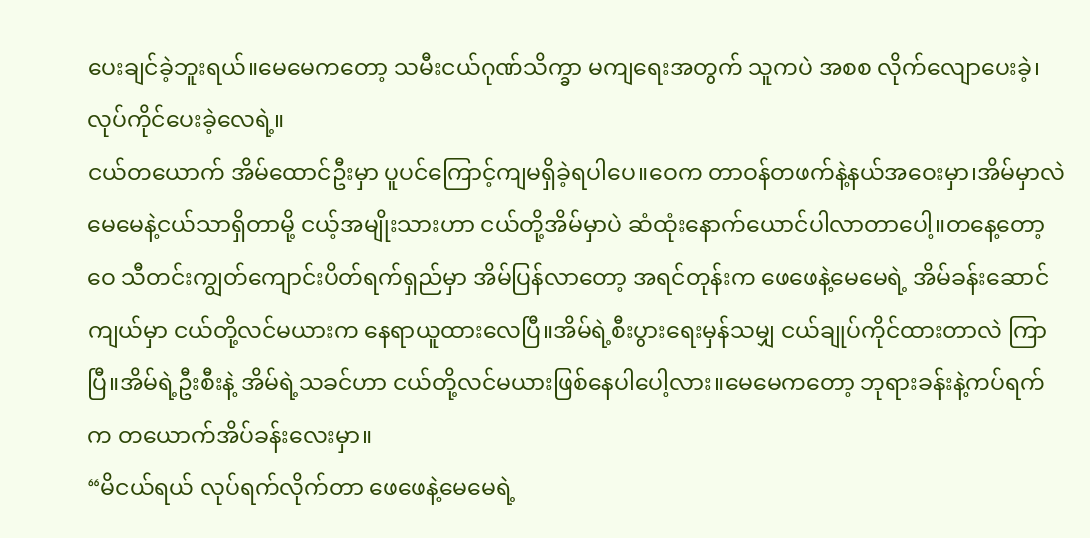ပေးချင်ခဲ့ဘူးရယ်။မေမေကတော့ သမီးငယ်ဂုဏ်သိက္ခာ မကျရေးအတွက် သူကပဲ အစစ လိုက်လျောပေးခဲ့၊လုပ်ကိုင်ပေးခဲ့လေရဲ့။
ငယ်တယောက် အိမ်ထောင်ဦးမှာ ပူပင်ကြောင့်ကျမရှိခဲ့ရပါပေ။ဝေက တာဝန်တဖက်နဲ့နယ်အဝေးမှာ၊အိမ်မှာလဲ မေမေနဲ့ငယ်သာရှိတာမို့ ငယ့်အမျိုးသားဟာ ငယ်တို့အိမ်မှာပဲ ဆံထုံးနောက်ယောင်ပါလာတာပေါ့။တနေ့တော့ ဝေ သီတင်းကျွတ်ကျောင်းပိတ်ရက်ရှည်မှာ အိမ်ပြန်လာတော့ အရင်တုန်းက ဖေဖေနဲ့မေမေရဲ့ အိမ်ခန်းဆောင်ကျယ်မှာ ငယ်တို့လင်မယားက နေရာယူထားလေပြီ။အိမ်ရဲ့စီးပွားရေးမှန်သမျှ ငယ်ချုပ်ကိုင်ထားတာလဲ ကြာပြီ။အိမ်ရဲ့ဦးစီးနဲ့ အိမ်ရဲ့သခင်ဟာ ငယ်တို့လင်မယားဖြစ်နေပါပေါ့လား။မေမေကတော့ ဘုရားခန်းနဲ့ကပ်ရက်က တယောက်အိပ်ခန်းလေးမှာ။
“မိငယ်ရယ် လုပ်ရက်လိုက်တာ ဖေဖေနဲ့မေမေရဲ့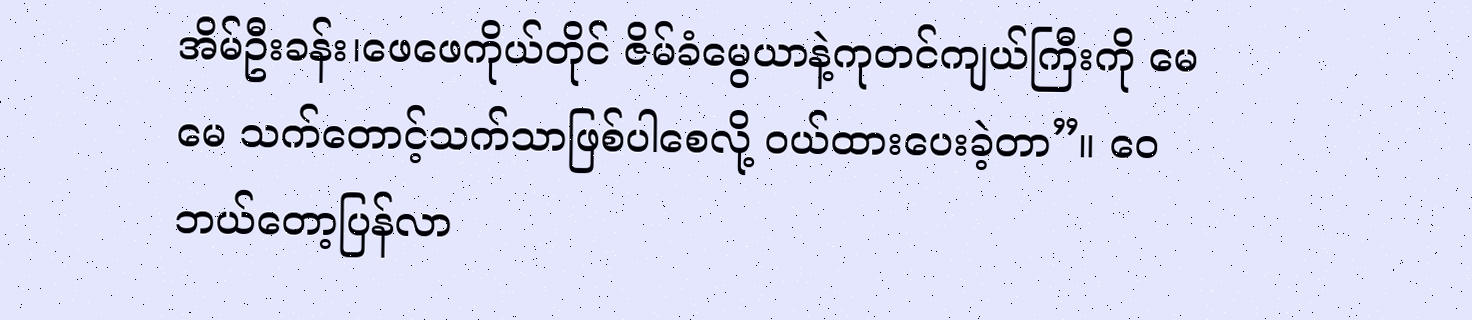အိမ်ဦးခန်း၊ဖေဖေကိုယ်တိုင် ဇိမ်ခံမွေယာနဲ့ကုတင်ကျယ်ကြီးကို မေမေ သက်တောင့်သက်သာဖြစ်ပါစေလို့ ဝယ်ထားပေးခဲ့တာ”။ ဝေ ဘယ်တော့ပြန်လာ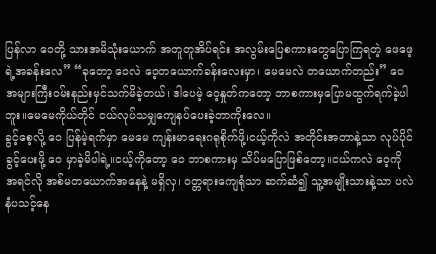ပြန်လာ ဝေတို့ သားအမိသုံးယောက် အတူတူအိပ်ရင်း အလွမ်းပြေစကားတွေပြောကြရတဲ့ ဖေဖေ့ရဲ့အခန်းလေ” “ခုတော့ ဝေလဲ ဝေ့တယောက်ခန်းလေးမှာ၊ မေမေလဲ တယောက်တည်း” ဝေ အများကြီးဝမ်းနည်းမှင်သက်မိခဲ့တယ်၊ ဒါပေမဲ့ ဝေ့နှုတ်ကတော့ ဘာစကားမှပြောမထွက်ရက်ခဲ့ပါဘူး။မေမေကိုယ်တိုင် ငယ်လုပ်သမျှကျေနပ်ပေးခဲ့တာကိုးလေ။
ခွင့်စေ့လို့ ဝေ ပြန်မဲ့ရက်မှာ မေမေ ကျန်းမာရေးဂရုစိုက်ဖို့၊ငယ့်ကိုလဲ အတိုင်းအတာနဲ့သာ လုပ်ပိုင်ခွင့်ပေးဖို့ ဝေ မှာခဲ့မိပါရဲ့။ငယ့်ကိုတော့ ဝေ ဘာစကားမှ သိပ်မပြောဖြစ်တော့။ငယ်ကလဲ ဝေ့ကို အရင်လို အစ်မတယောက်အနေနဲ့ မရှိလှ၊ ဝတ္တရားကျေရုံသာ ဆက်ဆံ၍ သူ့အမျိုးသားနဲ့သာ ပလဲနံပသင့်နေ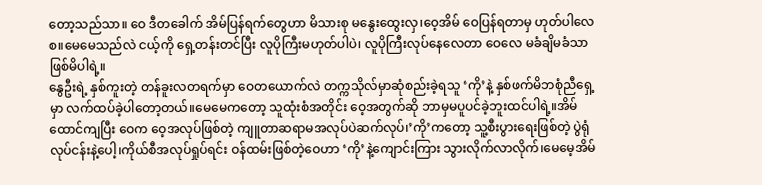တော့သည်သာ။ ဝေ ဒီတခေါက် အိမ်ပြန်ရက်တွေဟာ မိသားစု မနွေးထွေးလှ၊ဝေ့အိမ် ဝေပြန်ရတာမှ ဟုတ်ပါလေစ။မေမေသည်လဲ ငယ့်ကို ရှေ့တန်းတင်ပြီး လူပိုကြီးမဟုတ်ပါပဲ၊ လူပိုကြီးလုပ်နေလေတာ ဝေလေ မခံချိမခံသာဖြစ်မိပါရဲ့။
နွေဦးရဲ့ နှစ်ကူးတဲ့ တန်ခူးလတရက်မှာ ဝေတယောက်လဲ တက္ကသိုလ်မှာဆုံစည်းခဲ့ရသူ ‘ကို’နဲ့ နှစ်ဖက်မိဘစုံညီရှေ့မှာ လက်ထပ်ခဲ့ပါတော့တယ်။မေမေကတော့ သူထုံးစံအတိုင်း ဝေ့အတွက်ဆို ဘာမှမပူပင်ခဲ့ဘူးထင်ပါရဲ့။အိမ်ထောင်ကျပြီး ဝေက ဝေ့အလုပ်ဖြစ်တဲ့ ကျူတာဆရာမအလုပ်ပဲဆက်လုပ်၊’ကို’ကတော့ သူ့စီးပွားရေးဖြစ်တဲ့ ပွဲရုံလုပ်ငန်းနဲ့ပေါ့၊ကိုယ်စီအလုပ်ရှုပ်ရင်း ဝန်ထမ်းဖြစ်တဲ့ဝေဟာ ‘ကို’နဲ့ကျောင်းကြား သွားလိုက်လာလိုက်၊မေမေ့အိမ်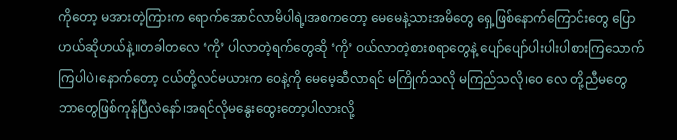ကိုတော့ မအားတဲ့ကြားက ရောက်အောင်လာမိပါရဲ့၊အစကတော့ မေမေနဲ့သားအမိတွေ ရှေ့ဖြစ်နောက်ကြောင်းတွေ ပြောဟယ်ဆိုဟယ်နဲ့။တခါတလေ ‘ကို’ ပါလာတဲ့ရက်တွေဆို ‘ကို’ ဝယ်လာတဲ့စားစရာတွေနဲ့ ပျော်ပျော်ပါးပါးပါစားကြသောက်ကြပါပဲ၊နောက်တော့ ငယ်တို့လင်မယားက ဝေနဲ့ကို မေမေ့ဆီလာရင် မကြိုက်သလို မကြည်သလို၊ဝေ လေ တို့ညီမတွေ ဘာတွေဖြစ်ကုန်ပြီလဲနော်၊အရင်လိုမနွေးထွေးတော့ပါလားလို့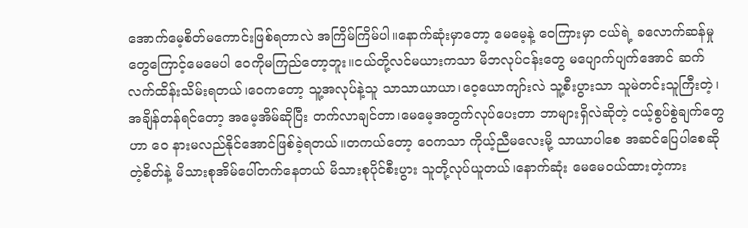အောက်မေ့စိတ်မကောင်းဖြစ်ရတာလဲ အကြိမ်ကြိမ်ပါ။နောက်ဆုံးမှာတော့ မေမေ့နဲ့ ဝေကြားမှာ ငယ်ရဲ့ ခလောက်ဆန်မှုတွေကြောင့်မေမေပါ ဝေကိုမကြည်တော့ဘူး။ငယ်တို့လင်မယားကသာ မိဘလုပ်ငန်းတွေ မပျောက်ပျက်အောင် ဆက်လက်ထိန်းသိမ်းရတယ်၊ဝေကတော့ သူ့အလုပ်နဲ့သူ သာသာယာယာ၊ဝေ့ယောကျာ်းလဲ သူ့စီးပွားသာ သူမဲတင်းသူကြီးတဲ့၊အချိန်တန်ရင်တော့ အမေ့အိမ်ဆိုပြီး တက်လာချင်တာ၊မေမေ့အတွက်လုပ်ပေးတာ ဘာများရှိလဲဆိုတဲ့ ငယ့်စွပ်စွဲချက်တွေဟာ ဝေ နားမလည်နိုင်အောင်ဖြစ်ခဲ့ရတယ်။တကယ်တော့ ဝေကသာ ကိုယ့်ညီမလေးမို့ သာယာပါစေ အဆင်ပြေပါစေဆိုတဲ့စိတ်နဲ့ မိသားစုအိမ်ပေါ်တက်နေတယ် မိသားစုပိုင်စီးပွား သူတို့လုပ်ယူတယ်၊နောက်ဆုံး မေမေဝယ်ထားတဲ့ကား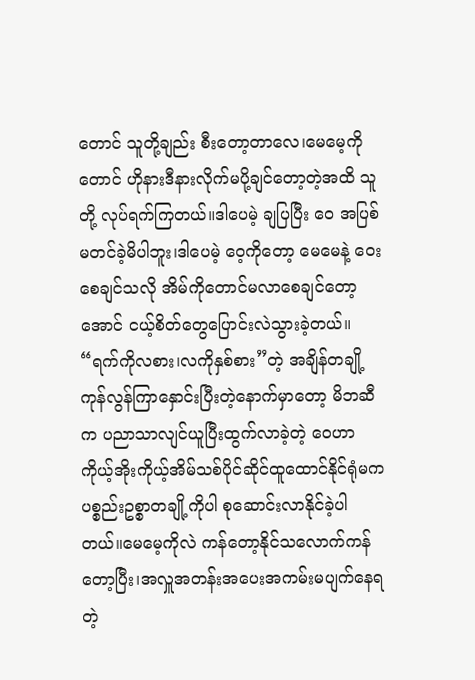တောင် သူတို့ချည်း စီးတော့တာလေ၊မေမေ့ကိုတောင် ဟိုနားဒီနားလိုက်မပို့ချင်တော့တဲ့အထိ သူတို့ လုပ်ရက်ကြတယ်။ဒါပေမဲ့ ချပြပြီး ဝေ အပြစ်မတင်ခဲ့မိပါဘူး၊ဒါပေမဲ့ ဝေ့ကိုတော့ မေမေနဲ့ ဝေးစေချင်သလို အိမ်ကိုတောင်မလာစေချင်တော့အောင် ငယ့်စိတ်တွေပြောင်းလဲသွားခဲ့တယ်။
“ရက်ကိုလစား၊လကိုနှစ်စား”တဲ့ အချိန်တချို့ကုန်လွန်ကြာနှောင်းပြီးတဲ့နောက်မှာတော့ မိဘဆီက ပညာသာလျင်ယူပြီးထွက်လာခဲ့တဲ့ ဝေဟာ ကိုယ့်အိုးကိုယ့်အိမ်သစ်ပိုင်ဆိုင်ထူထောင်နိုင်ရုံမက ပစ္စည်းဥစ္စာတချို့ကိုပါ စုဆောင်းလာနိုင်ခဲ့ပါတယ်။မေမေ့ကိုလဲ ကန်တော့နိုင်သလောက်ကန်တော့ပြီး၊အလှူအတန်းအပေးအကမ်းမပျက်နေရတဲ့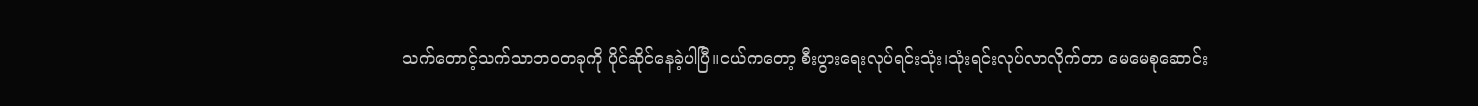သက်တောင့်သက်သာဘဝတခုကို ပိုင်ဆိုင်နေခဲ့ပါပြီ။ငယ်ကတော့ စီးပွားရေးလုပ်ရင်းသုံး၊သုံးရင်းလုပ်လာလိုက်တာ မေမေစုဆောင်း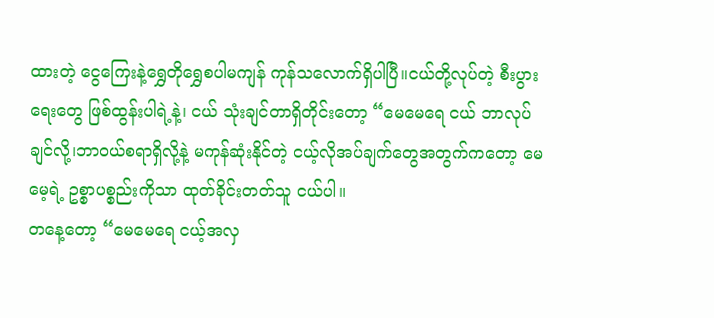ထားတဲ့ ငွေကြေးနဲ့ရွှေတိုရွှေစပါမကျန် ကုန်သလောက်ရှိပါပြီ။ငယ်တို့လုပ်တဲ့ စီးပွားရေးတွေ ဖြစ်ထွန်းပါရဲ့နဲ့၊ ငယ် သုံးချင်တာရှိတိုင်းတော့ “မေမေရေ ငယ် ဘာလုပ်ချင်လို့၊ဘာဝယ်စရာရှိလို့နဲ့ မကုန်ဆုံးနိုင်တဲ့ ငယ့်လိုအပ်ချက်တွေအတွက်ကတော့ မေမေ့ရဲ့ ဥစ္စာပစ္စည်းကိုသာ ထုတ်ခိုင်းတတ်သူ ငယ်ပါ။
တနေ့တော့ “မေမေရေ ငယ့်အလှ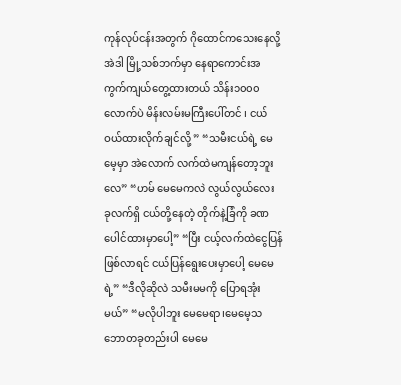ကုန်လုပ်ငန်းအတွက် ဂိုထောင်ကသေးနေလို့ အဲဒါ မြို့သစ်ဘက်မှာ နေရာကောင်းအကွက်ကျယ်တွေ့ထားတယ် သိန်း၁၀၀၀ လောက်ပဲ မိန်းလမ်းမကြီးပေါ်တင် ၊ ငယ် ဝယ်ထားလိုက်ချင်လို့ ” “သမီးငယ်ရဲ့ မေမေ့မှာ အဲလောက် လက်ထဲမကျန်တော့ဘူးလေ” “ဟမ် မေမေကလဲ လွယ်လွယ်လေး ခုလက်ရှိ ငယ်တို့နေတဲ့ တိုက်နဲ့ခြံကို ခဏပေါင်ထားမှာပေါ့” “ပြီး ငယ့်လက်ထဲငွေပြန်ဖြစ်လာရင် ငယ်ပြန်ရွေးပေးမှာပေါ့ မေမေရဲ့” “ဒီလိုဆိုလဲ သမီးမမကို ပြောရအုံးမယ်” “မလိုပါဘူး မေမေရာ၊မေမေ့သဘောတခုတည်းပါ မေမေ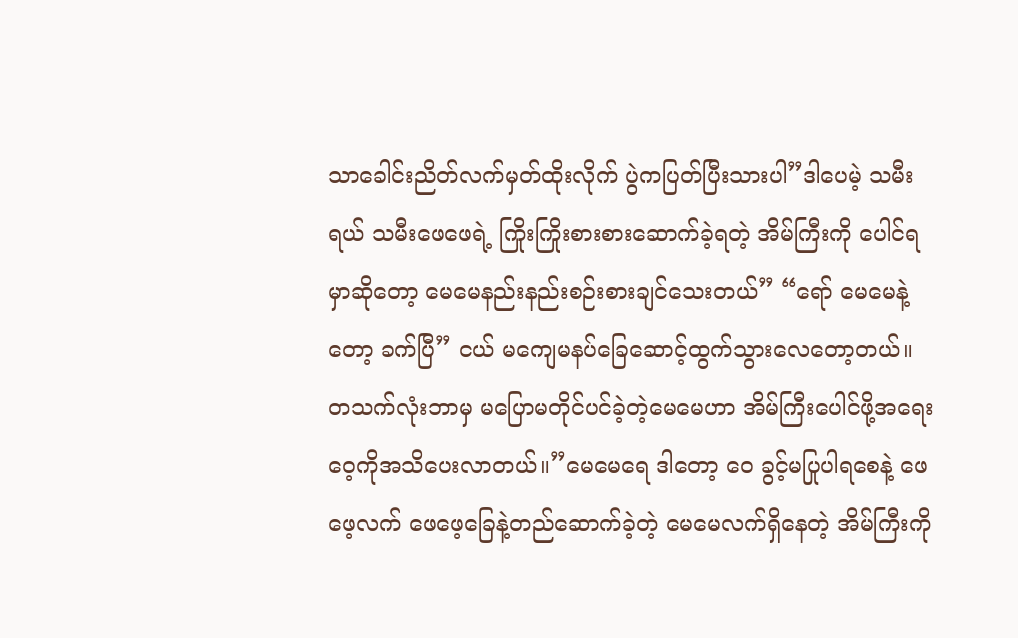သာခေါင်းညိတ်လက်မှတ်ထိုးလိုက် ပွဲကပြတ်ပြီးသားပါ”ဒါပေမဲ့ သမီးရယ် သမီးဖေဖေရဲ့ ကြိုးကြိုးစားစားဆောက်ခဲ့ရတဲ့ အိမ်ကြီးကို ပေါင်ရမှာဆိုတော့ မေမေနည်းနည်းစဉ်းစားချင်သေးတယ်” “ရော် မေမေနဲ့တော့ ခက်ပြီ” ငယ် မကျေမနပ်ခြေဆောင့်ထွက်သွားလေတော့တယ်။
တသက်လုံးဘာမှ မပြောမတိုင်ပင်ခဲ့တဲ့မေမေဟာ အိမ်ကြီးပေါင်ဖို့အရေး ဝေ့ကိုအသိပေးလာတယ်။”မေမေရေ ဒါတော့ ဝေ ခွင့်မပြုပါရစေနဲ့ ဖေဖေ့လက် ဖေဖေ့ခြေနဲ့တည်ဆောက်ခဲ့တဲ့ မေမေလက်ရှိနေတဲ့ အိမ်ကြီးကို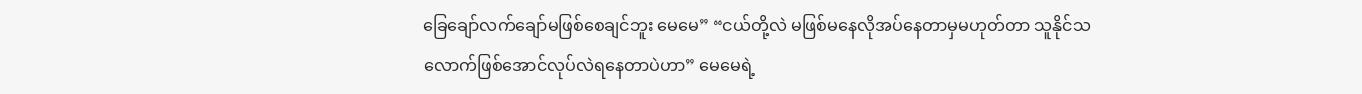ခြေချော်လက်ချော်မဖြစ်စေချင်ဘူး မေမေ” “ငယ်တို့လဲ မဖြစ်မနေလိုအပ်နေတာမှမဟုတ်တာ သူနိုင်သလောက်ဖြစ်အောင်လုပ်လဲရနေတာပဲဟာ” မေမေရဲ့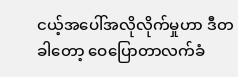ငယ့်အပေါ်အလိုလိုက်မှုဟာ ဒီတခါတော့ ဝေပြောတာလက်ခံ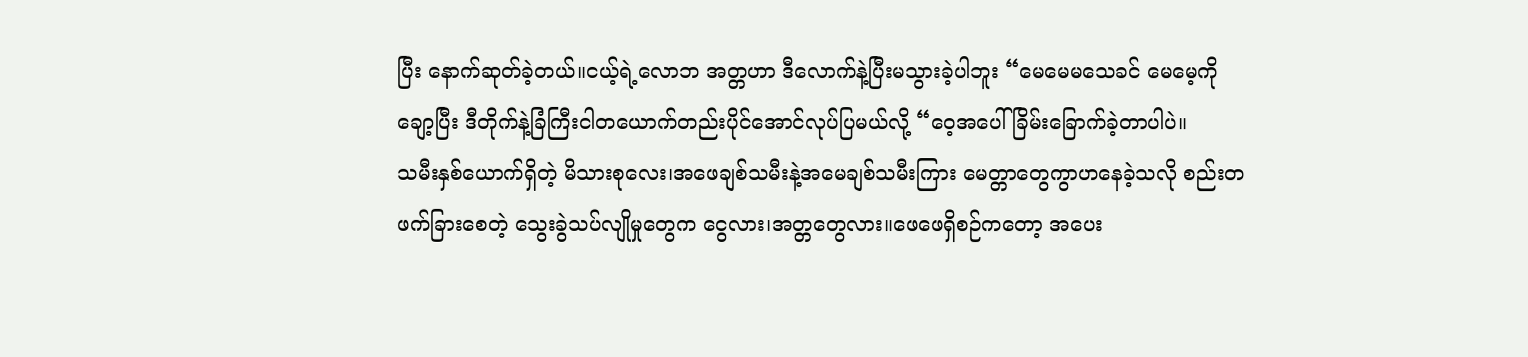ပြီး နောက်ဆုတ်ခဲ့တယ်။ငယ့်ရဲ့လောဘ အတ္တဟာ ဒီလောက်နဲ့ပြီးမသွားခဲ့ပါဘူး “မေမေမသေခင် မေမေ့ကိုချော့ပြီး ဒီတိုက်နဲ့ခြံကြီးငါတယောက်တည်းပိုင်အောင်လုပ်ပြမယ်လို့ “ဝေ့အပေါ် ခြိမ်းခြောက်ခဲ့တာပါပဲ။
သမီးနှစ်ယောက်ရှိတဲ့ မိသားစုလေး၊အဖေချစ်သမီးနဲ့အမေချစ်သမီးကြား မေတ္တာတွေကွာဟနေခဲ့သလို စည်းတဖက်ခြားစေတဲ့ သွေးခွဲသပ်လျိုမှုတွေက ငွေလား၊အတ္တတွေလား။ဖေဖေရှိစဉ်ကတော့ အပေး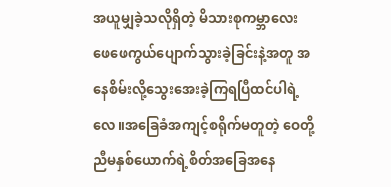အယူမျှခဲ့သလိုရှိတဲ့ မိသားစုကမ္ဘာလေး ဖေဖေကွယ်ပျောက်သွားခဲ့ခြင်းနဲ့အတူ အနေစိမ်းလို့သွေးအေးခဲ့ကြရပြီထင်ပါရဲ့လေ။အခြေခံအကျင့်စရိုက်မတူတဲ့ ဝေတို့ညီမနှစ်ယောက်ရဲ့စိတ်အခြေအနေ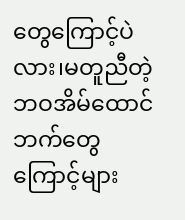တွေကြောင့်ပဲလား၊မတူညီတဲ့ ဘဝအိမ်ထောင်ဘက်တွေကြောင့်များ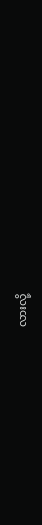လားလို့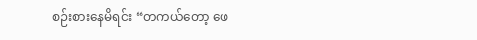စဉ်းစားနေမိရင်း “တကယ်တော့ ဖေ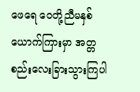ဖေရေ ဝေတို့ညီမနှစ်ယောက်ကြားမှာ အတ္တစည်းလေးခြားသွားကြပါ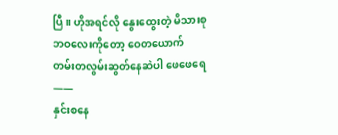ပြီ။ ဟိုအရင်လို နွေးထွေးတဲ့ မိသားစုဘဝလေးကိုတော့ ဝေတယောက် တမ်းတလွမ်းဆွတ်နေဆဲပါ ဖေဖေရေ——
နှင်းစနေ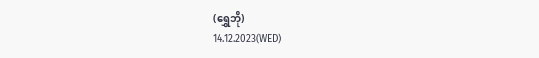(ရွှေဘို)
14.12.2023(WED)